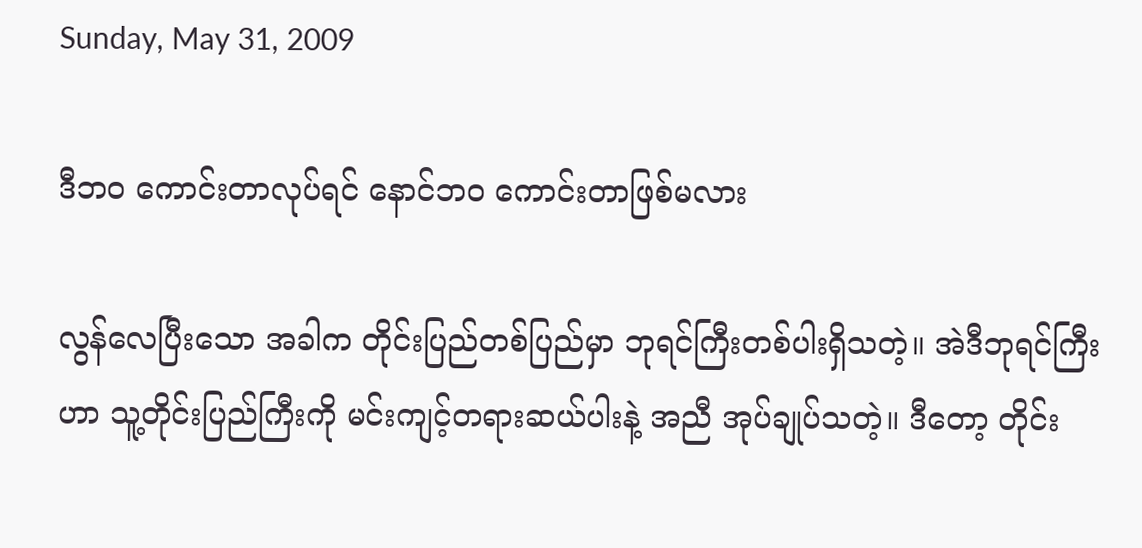Sunday, May 31, 2009

ဒီဘဝ ကောင်းတာလုပ်ရင် နောင်ဘဝ ကောင်းတာဖြစ်မလား

လွန်လေပြီးသော အခါက တိုင်းပြည်တစ်ပြည်မှာ ဘုရင်ကြီးတစ်ပါးရှိသတဲ့။ အဲဒီဘုရင်ကြီးဟာ သူ့တိုင်းပြည်ကြီးကို မင်းကျင့်တရားဆယ်ပါးနဲ့ အညီ အုပ်ချုပ်သတဲ့။ ဒီတော့ တိုင်း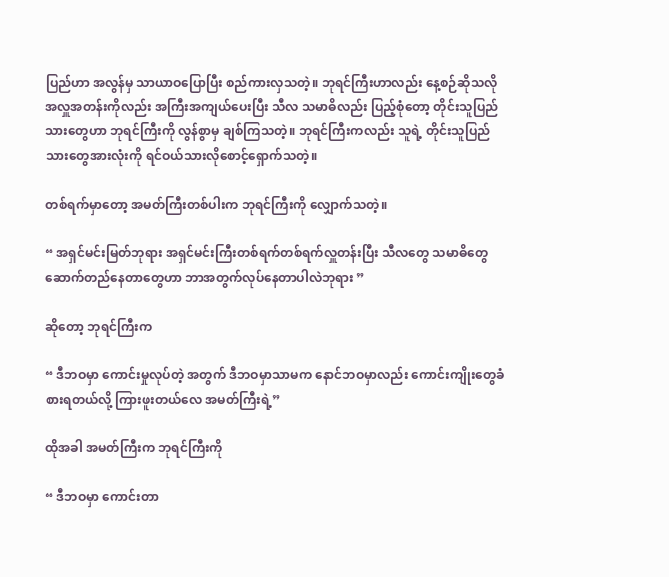ပြည်ဟာ အလွန်မှ သာယာဝပြောပြီး စည်ကားလှသတဲ့။ ဘုရင်ကြီးဟာလည်း နေ့စဉ်ဆိုသလို အလှူအတန်းကိုလည်း အကြီးအကျယ်ပေးပြီး သီလ သမာဓိလည်း ပြည့်စုံတော့ တိုင်းသူပြည်သားတွေဟာ ဘုရင်ကြီးကို လွန်စွာမှ ချစ်ကြသတဲ့။ ဘုရင်ကြီးကလည်း သူရဲ့ တိုင်းသူပြည်သားတွေအားလုံးကို ရင်ဝယ်သားလိုစောင့်ရှောက်သတဲ့။

တစ်ရက်မှာတော့ အမတ်ကြီးတစ်ပါးက ဘုရင်ကြီးကို လျှောက်သတဲ့။

“ အရှင်မင်းမြတ်ဘုရား အရှင်မင်းကြီးတစ်ရက်တစ်ရက်လှူတန်းပြီး သီလတွေ သမာဓိတွေ ဆောက်တည်နေတာတွေဟာ ဘာအတွက်လုပ်နေတာပါလဲဘုရား ”

ဆိုတော့ ဘုရင်ကြီးက

“ ဒီဘဝမှာ ကောင်းမှုလုပ်တဲ့ အတွက် ဒီဘဝမှာသာမက နောင်ဘဝမှာလည်း ကောင်းကျိုးတွေခံစားရတယ်လို့ ကြားဖူးတယ်လေ အမတ်ကြီးရဲ့”

ထိုအခါ အမတ်ကြီးက ဘုရင်ကြီးကို

“ ဒီဘဝမှာ ကောင်းတာ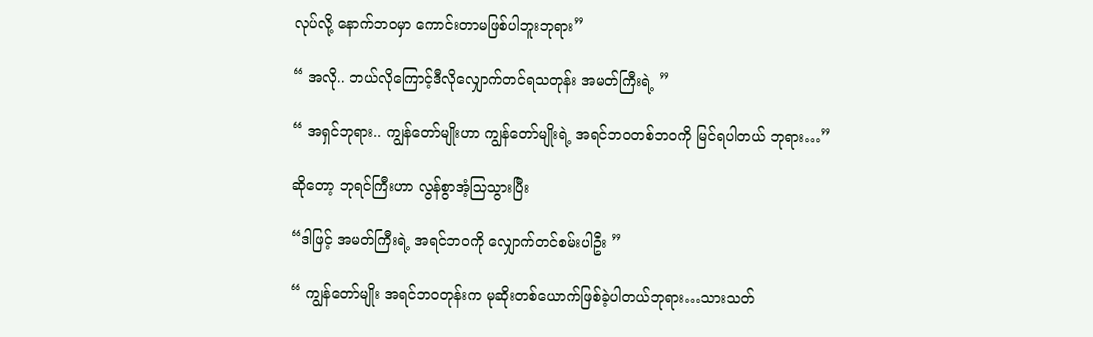လုပ်လို့ နောက်ဘဝမှာ ကောင်းတာမဖြစ်ပါဘူးဘုရား”

“ အလို.. ဘယ်လိုကြောင့်ဒီလိုလျှောက်တင်ရသတုန်း အမတ်ကြီးရဲ့ ”

“ အရှင်ဘုရား.. ကျွန်တော်မျိုးဟာ ကျွန်တော်မျိုးရဲ့ အရင်ဘဝတစ်ဘဝကို မြင်ရပါတယ် ဘုရား…”

ဆိုတော့ ဘုရင်ကြီးဟာ လွန်စွာအံ့သြသွားပြီး

“ဒါဖြင့် အမတ်ကြီးရဲ့ အရင်ဘဝကို လျှောက်တင်စမ်းပါဦး ”

“ ကျွန်တော်မျိုး အရင်ဘဝတုန်းက မုဆိုးတစ်ယောက်ဖြစ်ခဲ့ပါတယ်ဘုရား…သားသတ်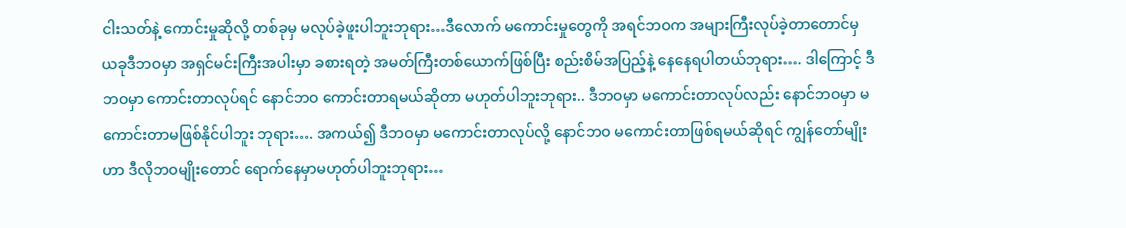ငါးသတ်နဲ့ ကောင်းမှုဆိုလို့ တစ်ခုမှ မလုပ်ခဲ့ဖူးပါဘူးဘုရား…ဒီလောက် မကောင်းမှုတွေကို အရင်ဘဝက အများကြီးလုပ်ခဲ့တာတောင်မှ ယခုဒီဘဝမှာ အရှင်မင်းကြီးအပါးမှာ ခစားရတဲ့ အမတ်ကြီးတစ်ယောက်ဖြစ်ပြီး စည်းစိမ်အပြည့်နဲ့ နေနေရပါတယ်ဘုရား…. ဒါကြောင့် ဒီဘဝမှာ ကောင်းတာလုပ်ရင် နောင်ဘဝ ကောင်းတာရမယ်ဆိုတာ မဟုတ်ပါဘူးဘုရား.. ဒီဘဝမှာ မကောင်းတာလုပ်လည်း နောင်ဘဝမှာ မကောင်းတာမဖြစ်နိုင်ပါဘူး ဘုရား…. အကယ်၍ ဒီဘဝမှာ မကောင်းတာလုပ်လို့ နောင်ဘဝ မကောင်းတာဖြစ်ရမယ်ဆိုရင် ကျွန်တော်မျိုးဟာ ဒီလိုဘဝမျိုးတောင် ရောက်နေမှာမဟုတ်ပါဘူးဘုရား…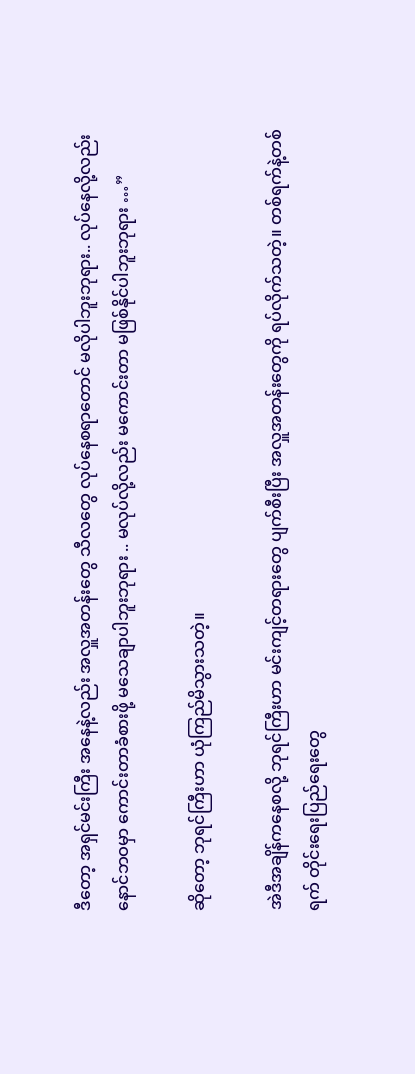ဒီတော့ အရှင်မင်းကြီး အနေနဲ့လည်း အလှူအတန်းတွေ သီလတွေ လုပ်နေစရာတောင် မလိုပါဘူးဘုရား.. လုပ်နေလို့လည်း နောင်ဘဝမှာ ကောင်းတာခံစားဖို့ မသေချာပါဘူးဘုရား .. မလုပ်လို့လည်း မကောင်းတာ မဖြစ်နိုင်ပါဘူးဘုရား …”

ဆိုတော့ ဘုရင်ကြီးဟာ ယုံကြည်မိသွားသတဲ့။

အဲဒီအချိန်ကနေစလို့ ဘုရင်ကြီးဟာ မင်းကျင့်တရားတွေ ပျက်စီးပြီး အလှူအတန်းတွေကို ရပ်လိုက်သတဲ့။ တစ်ရက်နဲ့တစ်ရက် တိုင်းရေးပြည်ရေးတွေ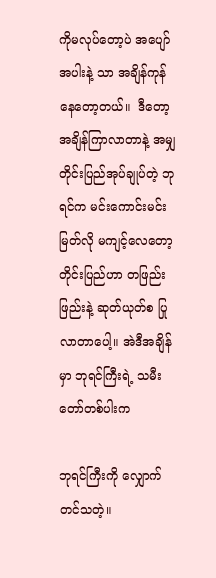ကိုမလုပ်တော့ပဲ အပျော်အပါးနဲ့ သာ အချိန်ကုန်နေတော့တယ်။  ဒီတော့ အချိန်ကြာလာတာနဲ့ အမျှ တိုင်းပြည်အုပ်ချုပ်တဲ့ ဘုရင်က မင်းကောင်းမင်းမြတ်လို မကျင့်လေတော့ တိုင်းပြည်ဟာ တဖြည်းဖြည်းနဲ့ ဆုတ်ယုတ်စ ပြုလာတာပေါ့။ အဲဒီအချိန်မှာ ဘုရင်ကြီးရဲ့ သမီးတော်တစ်ပါးက

ဘုရင်ကြီးကို လျှောက်တင်သတဲ့။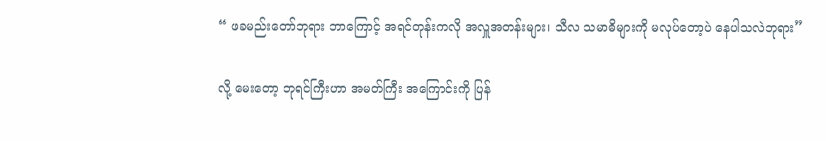“ ဖခမည်းတော်ဘုရား ဘာကြောင့် အရင်တုန်းကလို အလှူအတန်းများ၊ သီလ သမာဓိများကို မလုပ်တော့ပဲ နေပါသလဲဘုရား”

လို့ မေးတော့ ဘုရင်ကြီးဟာ အမတ်ကြီး အကြောင်းကို ပြန်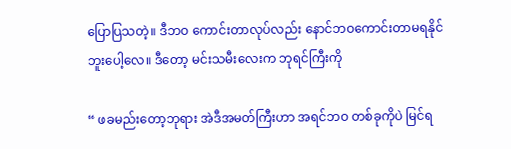ပြောပြသတဲ့။ ဒီဘဝ ကောင်းတာလုပ်လည်း နောင်ဘဝကောင်းတာမရနိုင်ဘူးပေါ့လေ။ ဒီတော့ မင်းသမီးလေးက ဘုရင်ကြီးကို

“ ဖခမည်းတော့ဘုရား အဲဒီအမတ်ကြီးဟာ အရင်ဘဝ တစ်ခုကိုပဲ မြင်ရ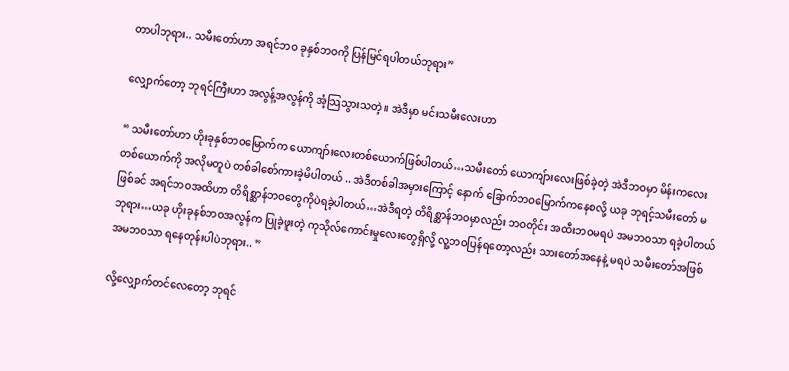တာပါဘုရား.. သမီးတော်ဟာ အရင်ဘဝ ခုနှစ်ဘဝကို ပြန်မြင်ရပါတယ်ဘုရား”

လျှောက်တော့ ဘုရင်ကြီးဟာ အလွန့်အလွန်ကို အံ့သြသွားသတဲ့။ အဲဒီမှာ မင်းသမီးလေးဟာ

“ သမီးတော်ဟာ ဟိုးခုနှစ်ဘဝမြောက်က ယောကျာ်းလေးတစ်ယောက်ဖြစ်ပါတယ်…သမီးတော် ယောကျ်ားလေးဖြစ်ခဲ့တဲ့ အဲဒီဘဝမှာ မိန်းကလေးတစ်ယောက်ကို အလိုမတူပဲ တစ်ခါစော်ကားခဲ့မိပါတယ် .. အဲဒီတစ်ခါအမှားကြောင့် နောက် ခြောက်ဘဝမြောက်ကနေစလို့ ယခု ဘုရင့်သမီးတော် မဖြစ်ခင် အရင်ဘဝအထိဟာ တိရိစ္ဆာန်ဘဝတွေကိုပဲရခဲ့ပါတယ်…အဲဒီရတဲ့ တိရိစ္ဆာန်ဘဝမှာလည်း ဘဝတိုင်း အထီးဘဝမရပဲ အမဘဝသာ ရခဲ့ပါတယ်ဘုရား…ယခု ဟိုးခုနစ်ဘဝအလွန်က ပြုခဲ့ဖူးတဲ့ ကုသိုလ်ကောင်းမှုလေးတွေရှိလို့ လူ့ဘဝပြန်ရတော့လည်း သားတော်အနေနဲ့ မရပဲ သမီးတော်အဖြစ် အမဘဝသာ ရနေတုန်းပါပဲဘုရား.. ”

လို့လျှောက်တင်လေတော့ ဘုရင်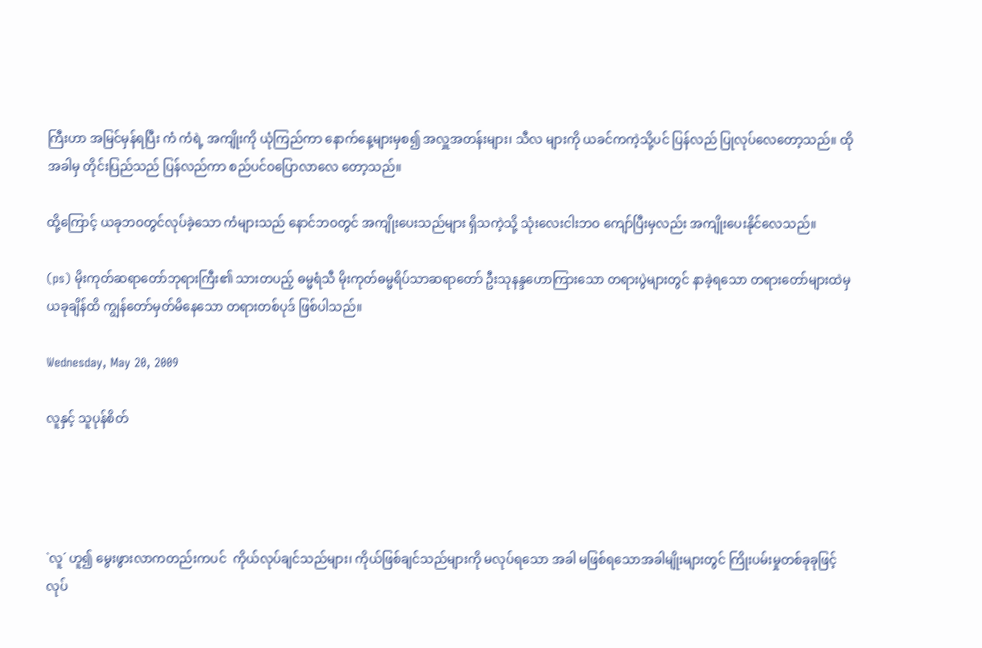ကြီးဟာ အမြင်မှန်ရပြီး ကံ ကံရဲ့ အကျိုးကို ယုံကြည်ကာ နောက်နေ့များမှစ၍ အလှူအတန်းများ၊ သီလ များကို ယခင်ကကဲ့သို့ပင် ပြန်လည် ပြုလုပ်လေတော့သည်။ ထိုအခါမှ တိုင်းပြည်သည် ပြန်လည်ကာ စည်ပင်ဝပြောလာလေ တော့သည်။

ထို့ကြောင့် ယခုဘဝတွင်လုပ်ခဲ့သော ကံများသည် နောင်ဘဝတွင် အကျိုးပေးသည်များ ရှိသကဲ့သို့ သုံးလေးငါးဘဝ ကျော်ပြီးမှလည်း အကျိုးပေးနိုင်လေသည်။

(ps) မိုးကုတ်ဆရာတော်ဘုရားကြီး၏ သားတပည့် ဓမ္မရံသီ မိုးကုတ်ဓမ္မရိပ်သာဆရာတော် ဦးသုနန္ဒဟောကြားသော တရားပွဲများတွင် နာခဲ့ရသော တရားတော်များထဲမှ ယခုချိန်ထိ ကျွန်တော်မှတ်မိနေသော တရားတစ်ပုဒ် ဖြစ်ပါသည်။

Wednesday, May 20, 2009

လူနှင့် သူပုန်စိတ်




`လူ´ ဟူ၍ မွေးဖွားလာကတည်းကပင်  ကိုယ်လုပ်ချင်သည်များ၊ ကိုယ်ဖြစ်ချင်သည်များကို မလုပ်ရသော အခါ မဖြစ်ရသောအခါမျိုးများတွင် ကြိုးပမ်းမှုတစ်ခုခုဖြင့် လုပ်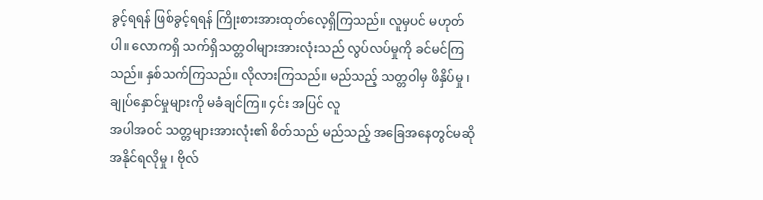ခွင့်ရရန် ဖြစ်ခွင့်ရရန် ကြိုးစားအားထုတ်လေ့ရှိကြသည်။ လူမှပင် မဟုတ်ပါ။ လောကရှိ သက်ရှိသတ္တဝါများအားလုံးသည် လွပ်လပ်မှုကို ခင်မင်ကြသည်။ နှစ်သက်ကြသည်။ လိုလားကြသည်။ မည်သည့် သတ္တဝါမှ ဖိနှိပ်မှု ၊ ချုပ်နှောင်မှုများကို မခံချင်ကြ။ ၄င်း အပြင် လူ
အပါအဝင် သတ္တများအားလုံး၏ စိတ်သည် မည်သည့် အခြေအနေတွင်မဆို အနိုင်ရလိုမှု ၊ ဗိုလ်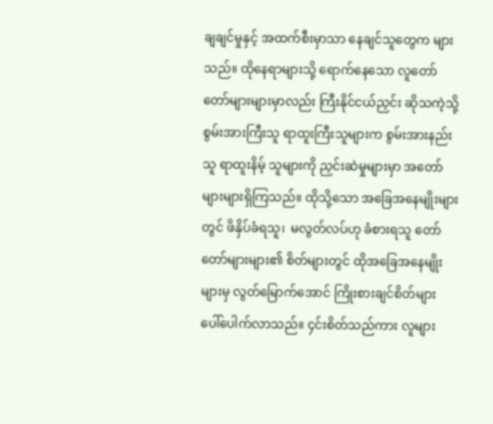ချချင်မှုနှင့် အထက်စီးမှာသာ နေချင်သူတွေက များသည်။ ထိုနေရာများသို့ ရောက်နေသော လူတော်တော်များများမှာလည်း ကြီးနိုင်ငယ်ညှင်း ဆိုသကဲ့သို့ စွမ်းအားကြီးသူ ရာထူးကြီးသူများက စွမ်းအားနည်းသူ ရာထူးနိမ့် သူများကို ညှင်းဆဲမှုများမှာ အတော်များများရှိကြသည်။ ထိုသို့သော အခြေအနေမျိုးများတွင် ဖိနှိပ်ခံရသူ၊  မလွတ်လပ်ဟု ခံစားရသူ တော်တော်များများ၏ စိတ်များတွင် ထိုအခြေအနေမျိုးများမှ လွတ်မြောက်အောင် ကြိုးစားချင်စိတ်များ ပေါ်ပေါက်လာသည်။ ၄င်းစိတ်သည်ကား လူများ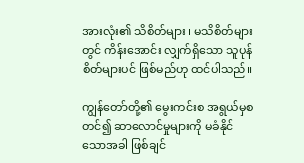အားလုံး၏ သိစိတ်များ ၊ မသိစိတ်များတွင် ကိန်းအောင်း လျှက်ရှိသော သူပုန်စိတ်များပင် ဖြစ်မည်ဟု ထင်ပါသည်။

ကျွန်တော်တို့၏ မွေးကင်းစ အရွယ်မှစတင်၍ ဆာလောင်မှုများကို မခံနိုင်သောအခါ ဖြစ်ချင်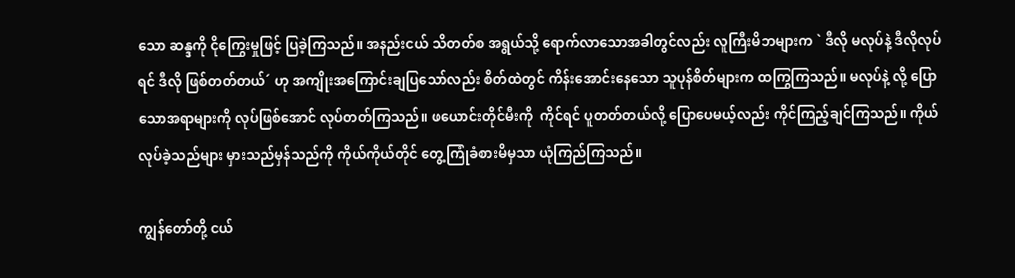သော ဆန္ဒကို ငိုကြွေးမှုဖြင့် ပြခဲ့ကြသည်။ အနည်းငယ် သိတတ်စ အရွယ်သို့ ရောက်လာသောအခါတွင်လည်း လူကြီးမိဘများက ` ဒီလို မလုပ်နဲ့ ဒီလိုလုပ်ရင် ဒီလို ဖြစ်တတ်တယ်´ ဟု အကျိုးအကြောင်းချပြသော်လည်း စိတ်ထဲတွင် ကိန်းအောင်းနေသော သူပုန်စိတ်များက ထကြွကြသည်။ မလုပ်နဲ့ လို့ ပြောသောအရာများကို လုပ်ဖြစ်အောင် လုပ်တတ်ကြသည်။ ဖယောင်းတိုင်မီးကို  ကိုင်ရင် ပူတတ်တယ်လို့ ပြောပေမယ့်လည်း ကိုင်ကြည့်ချင်ကြသည်။ ကိုယ်လုပ်ခဲ့သည်များ မှားသည်မှန်သည်ကို ကိုယ်ကိုယ်တိုင် တွေ့ကြုံခံစားမိမှသာ ယုံကြည်ကြသည်။

ကျွန်တော်တို့ ငယ်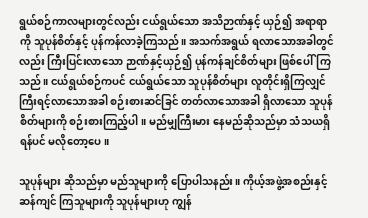ရွယ်စဉ်ကာလများတွင်လည်း ငယ်ရွယ်သော အသိဉာဏ်နှင့် ယှဉ်၍ အရာရာကို သူပုန်စိတ်နှင့် ပုန်ကန်လာခဲ့ကြသည်။ အသက်အရွယ် ရလာသောအခါတွင်လည်း ကြီးပြင်းလာသော ဉာဏ်နှင့်ယှဉ်၍ ပုန်ကန်ချင်စိတ်များ ဖြစ်ပေါ်ကြသည်။ ငယ်ရွယ်စဉ်ကပင် ငယ်ရွယ်သော သူပုန်စိတ်များ လူတိုင်းရှိကြလျှင် ကြီးရင့်လာသောအခါ စဉ်းစားဆင်ခြင် တတ်လာသောအခါ ရှိလာသော သူပုန်စိတ်များကို စဉ်းစားကြည့်ပါ။ မည်မျှကြီးမား နေမည်ဆိုသည်မှာ သံသယရှိရန်ပင် မလိုတော့ပေ။

သူပုန်များ ဆိုသည်မှာ မည်သူများကို ပြောပါသနည်း။ ကိုယ့်အဖွဲ့အစည်းနှင့် ဆန်ကျင် ကြသူများကို သူပုန်များဟု ကျွန်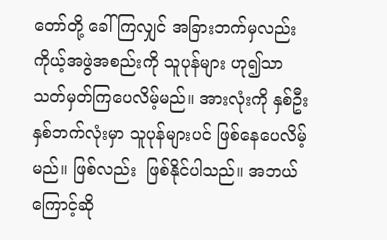တော်တို့ ခေါ်ကြလျှင် အခြားဘက်မှလည်း  ကိုယ့်အဖွဲအစည်းကို သူပုန်များ ဟု၍သာ သတ်မှတ်ကြပေလိမ့်မည်။ အားလုံးကို နှစ်ဦးနှစ်ဘက်လုံးမှာ သူပုန်များပင် ဖြစ်နေပေလိမ့်မည်။ ဖြစ်လည်း  ဖြစ်နိုင်ပါသည်။ အဘယ်ကြောင့်ဆို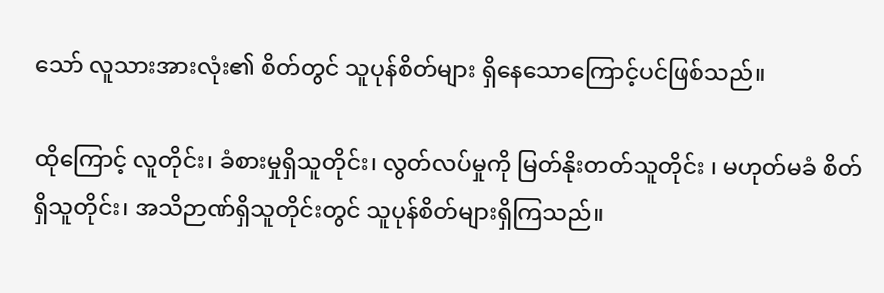သော် လူသားအားလုံး၏ စိတ်တွင် သူပုန်စိတ်များ ရှိနေသောကြောင့်ပင်ဖြစ်သည်။

ထိုကြောင့် လူတိုင်း၊ ခံစားမှုရှိသူတိုင်း၊ လွတ်လပ်မှုကို မြတ်နိုးတတ်သူတိုင်း ၊ မဟုတ်မခံ စိတ်ရှိသူတိုင်း၊ အသိဉာဏ်ရှိသူတိုင်းတွင် သူပုန်စိတ်များရှိကြသည်။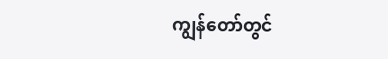ကျွန်တော်တွင်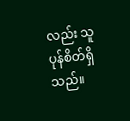လည်း သူပုန်စိတ်ရှိသည်။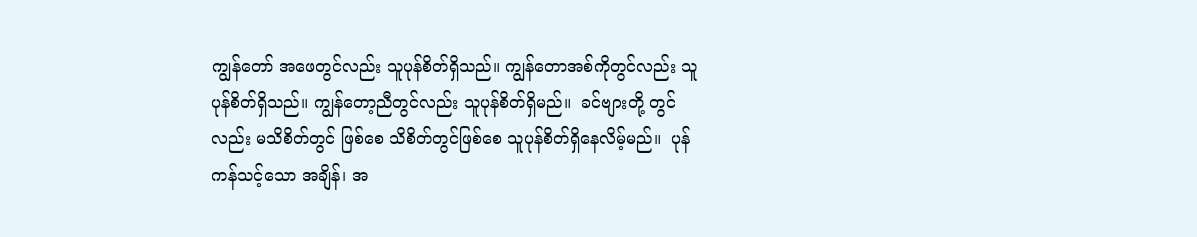ကျွန်တော် အဖေတွင်လည်း သူပုန်စိတ်ရှိသည်။ ကျွန်တောအစ်ကိုတွင်လည်း သူပုန်စိတ်ရှိသည်။ ကျွန်တော့ညီတွင်လည်း သူပုန်စိတ်ရှိမည်။  ခင်ဗျားတို့ တွင်လည်း မသိစိတ်တွင် ဖြစ်စေ သိစိတ်တွင်ဖြစ်စေ သူပုန်စိတ်ရှိနေလိမ့်မည်။  ပုန်ကန်သင့်သော အချိန်၊ အ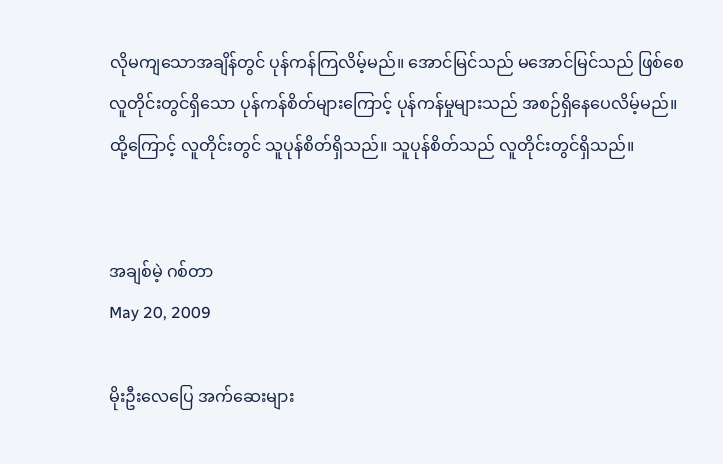လိုမကျသောအချိန်တွင် ပုန်ကန်ကြလိမ့်မည်။ အောင်မြင်သည် မအောင်မြင်သည် ဖြစ်စေ လူတိုင်းတွင်ရှိသော ပုန်ကန်စိတ်များကြောင့် ပုန်ကန်မှုများသည် အစဉ်ရှိနေပေလိမ့်မည်။ ထို့ကြောင့် လူတိုင်းတွင် သူပုန်စိတ်ရှိသည်။ သူပုန်စိတ်သည် လူတိုင်းတွင်ရှိသည်။


အချစ်မဲ့ ဂစ်တာ
May 20, 2009

မိုးဦးလေပြေ အက်ဆေးများ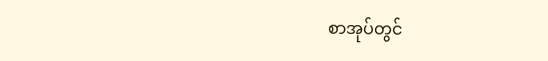စာအုပ်တွင်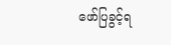ဖော်ပြခွင့်ရ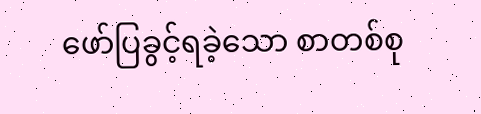ဖော်ပြခွင့်ရခဲ့သော စာတစ်စု